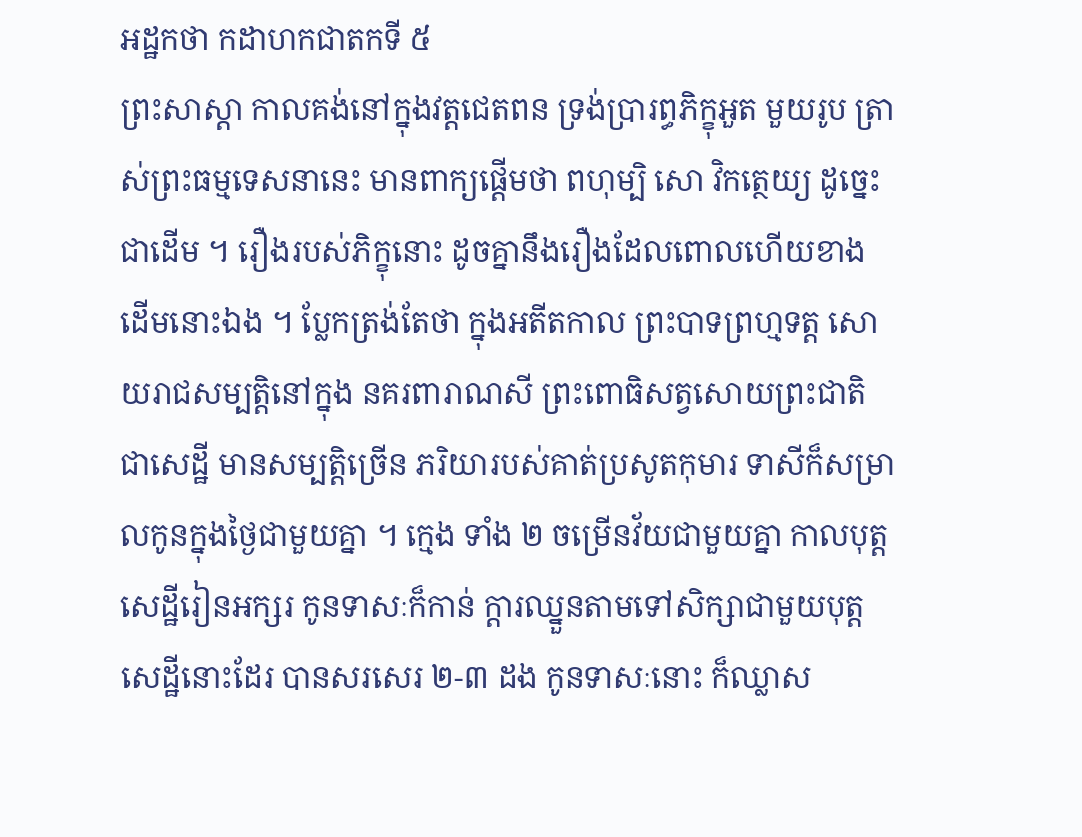អដ្ឋកថា កដាហកជាតកទី ៥
ព្រះសាស្តា កាលគង់នៅក្នុងវត្តជេតពន ទ្រង់ប្រារព្ធភិក្ខុអួត មួយរូប ត្រាស់ព្រះធម្មទេសនានេះ មានពាក្យផ្តើមថា ពហុម្បិ សោ វិកត្ថេយ្យ ដូច្នេះជាដើម ។ រឿងរបស់ភិក្ខុនោះ ដូចគ្នានឹងរឿងដែលពោលហើយខាងដើមនោះឯង ។ ប្លែកត្រង់តែថា ក្នុងអតីតកាល ព្រះបាទព្រហ្មទត្ត សោយរាជសម្បត្តិនៅក្នុង នគរពារាណសី ព្រះពោធិសត្វសោយព្រះជាតិជាសេដ្ឋី មានសម្បត្តិច្រើន ភរិយារបស់គាត់ប្រសូតកុមារ ទាសីក៏សម្រាលកូនក្នុងថ្ងៃជាមួយគ្នា ។ ក្មេង ទាំង ២ ចម្រើនវ័យជាមួយគ្នា កាលបុត្តសេដ្ឋីរៀនអក្សរ កូនទាសៈក៏កាន់ ក្តារឈ្នួនតាមទៅសិក្សាជាមួយបុត្តសេដ្ឋីនោះដែរ បានសរសេរ ២-៣ ដង កូនទាសៈនោះ ក៏ឈ្លាស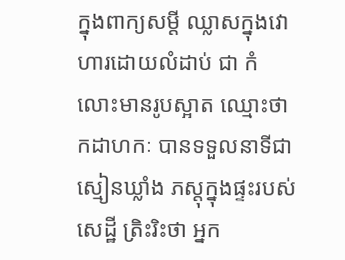ក្នុងពាក្យសម្តី ឈ្លាសក្នុងវោហារដោយលំដាប់ ជា កំលោះមានរូបស្អាត ឈ្មោះថា កដាហកៈ បានទទួលនាទីជាស្មៀនឃ្លាំង ភស្តុក្នុងផ្ទះរបស់សេដ្ឋី ត្រិះរិះថា អ្នក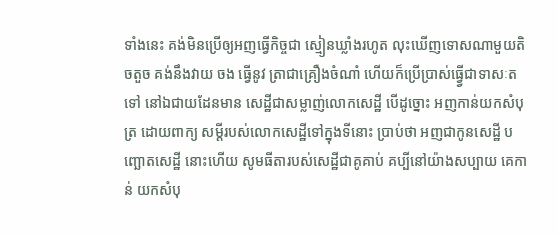ទាំងនេះ គង់មិនប្រើឲ្យអញធ្វើកិច្ចជា ស្មៀនឃ្លាំងរហូត លុះឃើញទោសណាមួយតិចតួច គង់នឹងវាយ ចង ធ្វើនូវ ត្រាជាគ្រឿងចំណាំ ហើយក៏ប្រើប្រាស់ធ្វ្វើជាទាសៈតទៅ នៅឯជាយដែនមាន សេដ្ឋីជាសម្លាញ់លោកសេដ្ឋី បើដូច្នោះ អញកាន់យកសំបុត្រ ដោយពាក្យ សម្តីរបស់លោកសេដ្ឋីទៅក្នុងទីនោះ ប្រាប់ថា អញជាកូនសេដ្ឋី បញ្ឆោតសេដ្ឋី នោះហើយ សូមធីតារបស់សេដ្ឋីជាគូគាប់ គប្បីនៅយ៉ាងសប្បាយ គេកាន់ យកសំបុ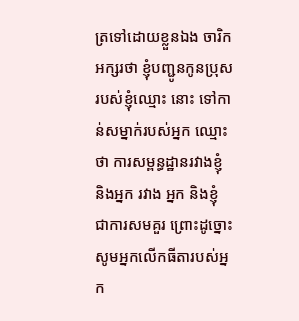ត្រទៅដោយខ្លួនឯង ចារិកអក្សរថា ខ្ញុំបញ្ជូនកូនប្រុសរបស់ខ្ញុំឈ្មោះ នោះ ទៅកាន់សម្នាក់របស់អ្នក ឈ្មោះថា ការសម្ពន្ធដ្ឋានរវាងខ្ញុំ និងអ្នក រវាង អ្នក និងខ្ញុំ ជាការសមគួរ ព្រោះដូច្នោះ សូមអ្នកលើកធីតារបស់អ្នក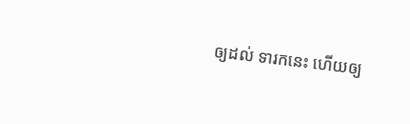ឲ្យដល់ ទារកនេះ ហើយឲ្យ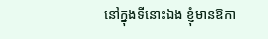នៅក្នុងទីនោះឯង ខ្ញុំមានឱកា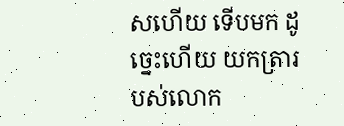សហើយ ទើបមក ដូច្នេះហើយ យកត្រារបស់លោក